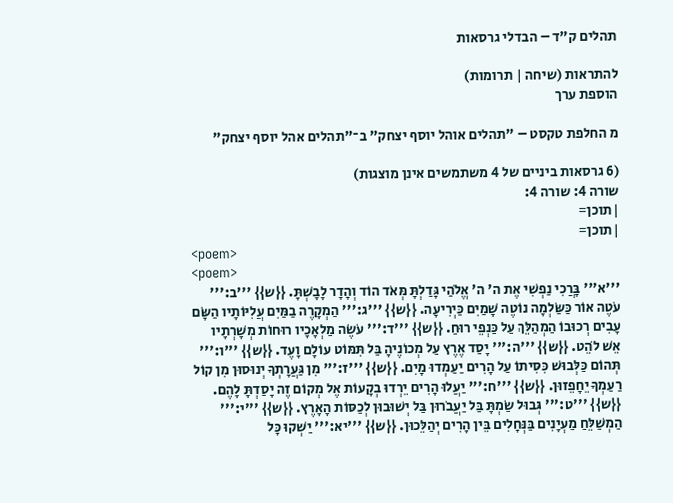תהלים ק"ד – הבדלי גרסאות

להתראות (שיחה | תרומות)
הוספת ערך

מ החלפת טקסט – "תהלים אוהל יוסף יצחק" ב־"תהלים אהל יוסף יצחק"

(6 גרסאות ביניים של 4 משתמשים אינן מוצגות)
שורה 4: שורה 4:
|תוכן=
|תוכן=
<poem>
<poem>
'''א''' בָּרֲכִי נַפְשִׁי אֶת ה' ה' אֱלֹהַי גָּדַלְתָּ מְּאֹד הוֹד וְהָדָר לָבָשְׁתָּ. {{ש}} '''ב:''' עֹטֶה אוֹר כַּשַּׂלְמָה נוֹטֶה שָׁמַיִם כַּיְרִיעָה. {{ש}} '''ג:''' הַמְקָרֶה בַמַּיִם עֲ‍לִיּוֹתָיו הַשָּׂם עָבִים רְכוּבוֹ הַמְהַלֵּךְ עַל כַּנְפֵי רוּחַ. {{ש}} '''ד:''' עֹשֶׂה מַלְאָכָיו רוּחוֹת מְשָׁרְתָיו אֵשׁ לֹהֵט. {{ש}} '''ה:''' יָסַד אֶרֶץ עַל מְכוֹנֶיהָ בַּל תִּמּוֹט עוֹלָם וָעֶד. {{ש}} '''ו:''' תְּהוֹם כַּלְּבוּשׁ כִּסִּיתוֹ עַל הָרִים יַעַמְדוּ מָיִם. {{ש}} '''ז:''' מִן גַּעֲרָתְךָ יְנוּסוּן מִן קוֹל רַעַמְךָ יֵחָפֵזוּן. {{ש}} '''ח:''' יַעֲלוּ הָרִים יֵרְדוּ בְקָעוֹת אֶל מְקוֹם זֶה יָסַדְתָּ לָהֶם. {{ש}} '''ט:''' גְּבוּל שַׂמְתָּ בַּל יַעֲבֹרוּן בַּל יְשׁוּבוּן לְכַסּוֹת הָאָרֶץ. {{ש}} '''י:''' הַמְשַׁלֵּחַ מַעְיָנִים בַּנְּחָלִים בֵּין הָרִים יְהַלֵּכוּן. {{ש}} '''יא:''' יַשְׁקוּ כָּל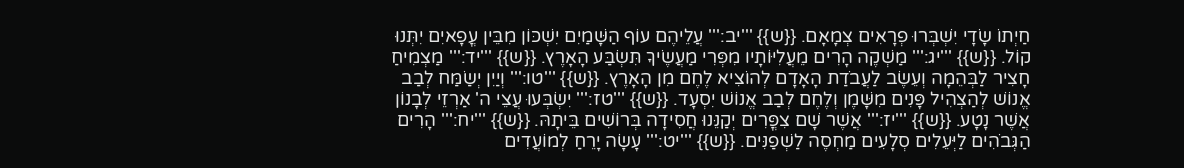חַיְתוֹ שָׂדָי יִשְׁבְּרוּ פְרָאִים צְמָאָם. {{ש}} '''יב:''' עֲלֵיהֶם עוֹף הַשָּׁמַיִם יִשְׁכּוֹן מִבֵּין עֳפָאיִם יִתְּנוּ קוֹל. {{ש}} '''יג:''' מַשְׁקֶה הָרִים מֵעֲלִיּוֹתָיו מִפְּרִי מַעֲשֶׂיךָ תִּשְׂבַּע הָאָרֶץ. {{ש}} '''יד:''' מַצְמִיחַ חָצִיר לַבְּהֵמָה וְעֵשֶׂב לַעֲבֹדַת הָאָדָם לְהוֹצִיא לֶחֶם מִן הָאָרֶץ. {{ש}} '''טו:''' וְיַיִן יְשַׂמַּח לְבַב אֱנוֹשׁ לְהַצְהִיל פָּנִים מִשָּׁמֶן וְלֶחֶם לְבַב אֱנוֹשׁ יִסְעָד. {{ש}} '''טז:''' יִשְׂבְּעוּ עֲצֵי ה' אַרְזֵי לְבָנוֹן אֲשֶׁר נָטָע. {{ש}} '''יז:''' אֲשֶׁר שָׁם צִפֳּרִים יְקַנֵּנוּ חֲסִידָה בְּרוֹשִׁים בֵּיתָהּ. {{ש}} '''יח:''' הָרִים הַגְּבֹהִים לַיְּעֵלִים סְלָעִים מַחְסֶה לַשְׁפַנִּים. {{ש}} '''יט:''' עָשָׂה יָרֵחַ לְמוֹעֲדִים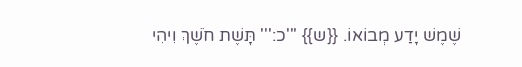שֶׁמֶשׁ יָדַע מְבוֹאוֹ. {{ש}} '''כ:''' תָּשֶׁת חֹשֶׁךְ וִיהִי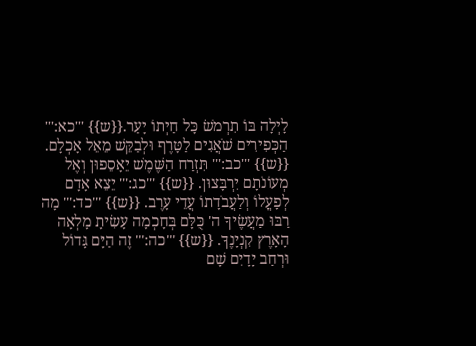לָיְלָה בּוֹ תִרְמֹשׂ כָּל חַיְתוֹ יָעַר.{{ש}} '''כא:''' הַכְּפִירִים שֹׁאֲגִים לַטָּרֶף וּלְבַקֵּשׁ מֵאֵל אָכְלָם. {{ש}} '''כב:''' תִּזְרַח הַשֶּׁמֶשׁ יֵאָסֵפוּן וְאֶל מְעוֹנֹתָם יִרְבָּצוּן. {{ש}} '''כג:''' יֵצֵא אָדָם לְפָעֳלוֹ וְלַעֲבֹדָתוֹ עֲדֵי עָרֶב. {{ש}} '''כד:''' מָה רַבּוּ מַעֲשֶׂיךָ ה' כֻּלָּם בְּחָכְמָה עָשִׂיתָ מָלְאָה הָאָרֶץ קִנְיָנֶךָ. {{ש}} '''כה:''' זֶה הַיָּם גָּדוֹל וּרְחַב יָדָיִם שָׁם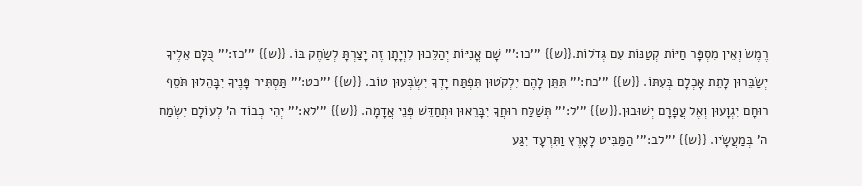רֶמֶשׂ וְאֵין מִסְפָּר חַיּוֹת קְטַנּוֹת עִם גְּדֹלוֹת.{{ש}} '''כו:''' שָׁם אֳנִיּוֹת יְהַלֵּכוּן לִוְיָתָן זֶה יָצַרְתָּ לְשַׂחֶק בּוֹ. {{ש}} '''כז:''' כֻּלָּם אֵלֶיךָ יְשַׂבֵּרוּן לָתֵת אָכְלָם בְּעִתּוֹ. {{ש}} '''כח:''' תִּתֵּן לָהֶם יִלְקֹטוּן תִּפְתַּח יָדְךָ יִשְׂבְּעוּן טוֹב. {{ש}} '''כט:''' תַּסְתִּיר פָּנֶיךָ יִבָּהֵלוּן תֹּסֵף רוּחָם יִגְוָעוּן וְאֶל עֲפָרָם יְשׁוּבוּן.{{ש}} '''ל:''' תְּשַׁלַּח רוּחֲךָ יִבָּרֵאוּן וּתְחַדֵּשׁ פְּנֵי אֲדָמָה. {{ש}} '''לא:''' יְהִי כְבוֹד ה' לְעוֹלָם יִשְׂמַח ה' בְּמַעֲשָׂיו. {{ש}} '''לב:''' הַמַּבִּיט לָאָרֶץ וַתִּרְעָד יִגַּע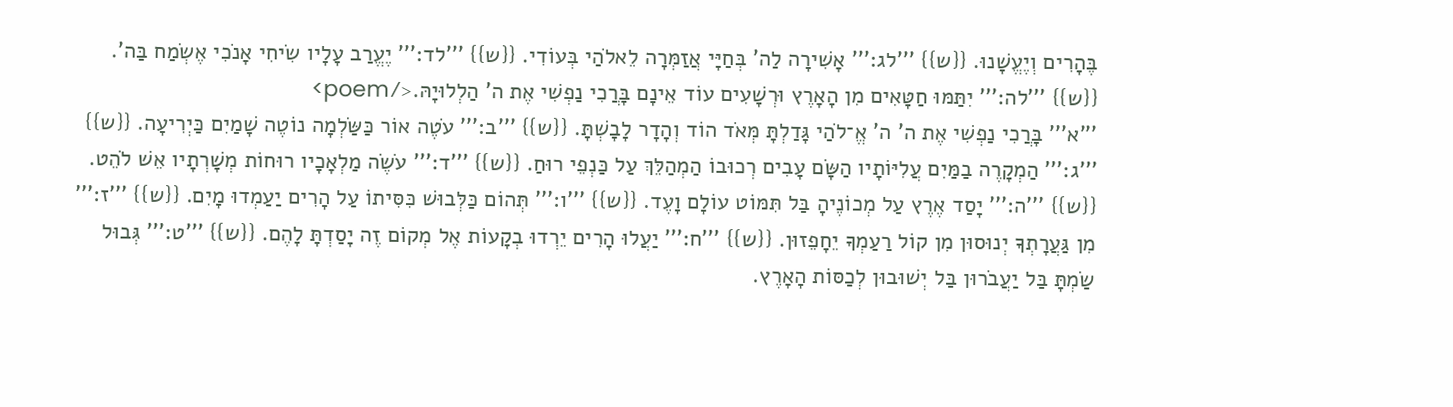בֶּהָרִים וְיֶעֱשָׁנוּ. {{ש}} '''לג:''' אָשִׁירָה לַה' בְּחַיָּי אֲזַמְּרָה לֵאלֹהַי בְּעוֹדִי. {{ש}} '''לד:''' יֶעֱרַב עָלָיו שִׂיחִי אָנֹכִי אֶשְׂמַח בַּה'. {{ש}} '''לה:''' יִתַּמּוּ חַטָּאִים מִן הָאָרֶץ וּרְשָׁעִים עוֹד אֵינָם בָּרֲכִי נַפְשִׁי אֶת ה' הַלְלוּיָהּ.</poem>
'''א''' בָּרֲכִי נַפְשִׁי אֶת ה' ה' אֱ־לֹהַי גָּדַלְתָּ מְּאֹד הוֹד וְהָדָר לָבָשְׁתָּ. {{ש}} '''ב:''' עֹטֶה אוֹר כַּשַּׂלְמָה נוֹטֶה שָׁמַיִם כַּיְרִיעָה. {{ש}} '''ג:''' הַמְקָרֶה בַמַּיִם עֲ‍לִיּוֹתָיו הַשָּׂם עָבִים רְכוּבוֹ הַמְהַלֵּךְ עַל כַּנְפֵי רוּחַ. {{ש}} '''ד:''' עֹשֶׂה מַלְאָכָיו רוּחוֹת מְשָׁרְתָיו אֵשׁ לֹהֵט. {{ש}} '''ה:''' יָסַד אֶרֶץ עַל מְכוֹנֶיהָ בַּל תִּמּוֹט עוֹלָם וָעֶד. {{ש}} '''ו:''' תְּהוֹם כַּלְּבוּשׁ כִּסִּיתוֹ עַל הָרִים יַעַמְדוּ מָיִם. {{ש}} '''ז:''' מִן גַּעֲרָתְךָ יְנוּסוּן מִן קוֹל רַעַמְךָ יֵחָפֵזוּן. {{ש}} '''ח:''' יַעֲלוּ הָרִים יֵרְדוּ בְקָעוֹת אֶל מְקוֹם זֶה יָסַדְתָּ לָהֶם. {{ש}} '''ט:''' גְּבוּל שַׂמְתָּ בַּל יַעֲבֹרוּן בַּל יְשׁוּבוּן לְכַסּוֹת הָאָרֶץ.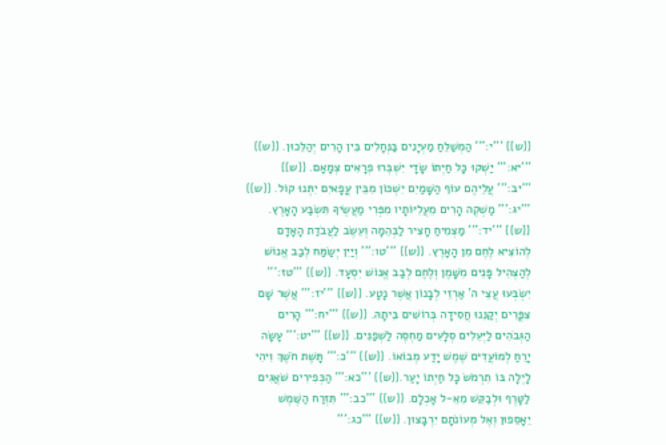{{ש}} '''י:''' הַמְשַׁלֵּחַ מַעְיָנִים בַּנְּחָלִים בֵּין הָרִים יְהַלֵּכוּן. {{ש}} '''יא:''' יַשְׁקוּ כָּל חַיְתוֹ שָׂדָי יִשְׁבְּרוּ פְרָאִים צְמָאָם. {{ש}} '''יב:''' עֲלֵיהֶם עוֹף הַשָּׁמַיִם יִשְׁכּוֹן מִבֵּין עֳפָאיִם יִתְּנוּ קוֹל. {{ש}} '''יג:''' מַשְׁקֶה הָרִים מֵעֲלִיּוֹתָיו מִפְּרִי מַעֲשֶׂיךָ תִּשְׂבַּע הָאָרֶץ. {{ש}} '''יד:''' מַצְמִיחַ חָצִיר לַבְּהֵמָה וְעֵשֶׂב לַעֲבֹדַת הָאָדָם לְהוֹצִיא לֶחֶם מִן הָאָרֶץ. {{ש}} '''טו:''' וְיַיִן יְשַׂמַּח לְבַב אֱנוֹשׁ לְהַצְהִיל פָּנִים מִשָּׁמֶן וְלֶחֶם לְבַב אֱנוֹשׁ יִסְעָד. {{ש}} '''טז:''' יִשְׂבְּעוּ עֲצֵי ה' אַרְזֵי לְבָנוֹן אֲשֶׁר נָטָע. {{ש}} '''יז:''' אֲשֶׁר שָׁם צִפֳּרִים יְקַנֵּנוּ חֲסִידָה בְּרוֹשִׁים בֵּיתָהּ. {{ש}} '''יח:''' הָרִים הַגְּבֹהִים לַיְּעֵלִים סְלָעִים מַחְסֶה לַשְׁפַנִּים. {{ש}} '''יט:''' עָשָׂה יָרֵחַ לְמוֹעֲדִים שֶׁמֶשׁ יָדַע מְבוֹאוֹ. {{ש}} '''כ:''' תָּשֶׁת חֹשֶׁךְ וִיהִי לָיְלָה בּוֹ תִרְמֹשׂ כָּל חַיְתוֹ יָעַר.{{ש}} '''כא:''' הַכְּפִירִים שֹׁאֲגִים לַטָּרֶף וּלְבַקֵּשׁ מֵאֵ-ל אָכְלָם. {{ש}} '''כב:''' תִּזְרַח הַשֶּׁמֶשׁ יֵאָסֵפוּן וְאֶל מְעוֹנֹתָם יִרְבָּצוּן. {{ש}} '''כג:'''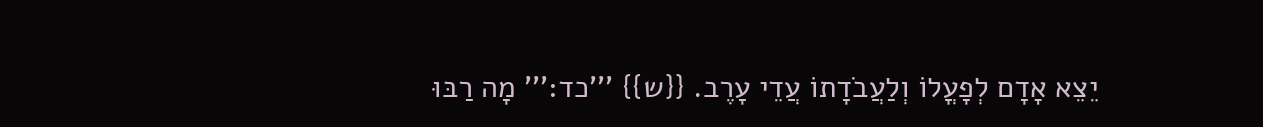יֵצֵא אָדָם לְפָעֳלוֹ וְלַעֲבֹדָתוֹ עֲדֵי עָרֶב. {{ש}} '''כד:''' מָה רַבּוּ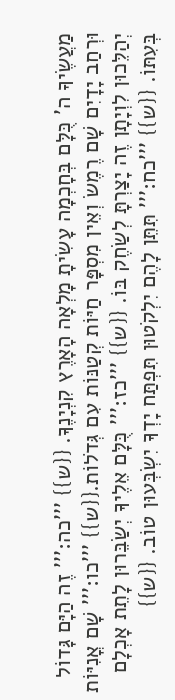מַעֲשֶׂיךָ ה' כֻּלָּם בְּחָכְמָה עָשִׂיתָ מָלְאָה הָאָרֶץ קִנְיָנֶךָ. {{ש}} '''כה:''' זֶה הַיָּם גָּדוֹל וּרְחַב יָדָיִם שָׁם רֶמֶשׂ וְאֵין מִסְפָּר חַיּוֹת קְטַנּוֹת עִם גְּדֹלוֹת.{{ש}} '''כו:''' שָׁם אֳנִיּוֹת יְהַלֵּכוּן לִוְיָתָן זֶה יָצַרְתָּ לְשַׂחֶק בּוֹ. {{ש}} '''כז:''' כֻּלָּם אֵלֶיךָ יְשַׂבֵּרוּן לָתֵת אָכְלָם בְּעִתּוֹ. {{ש}} '''כח:''' תִּתֵּן לָהֶם יִלְקֹטוּן תִּפְתַּח יָדְךָ יִשְׂבְּעוּן טוֹב. {{ש}}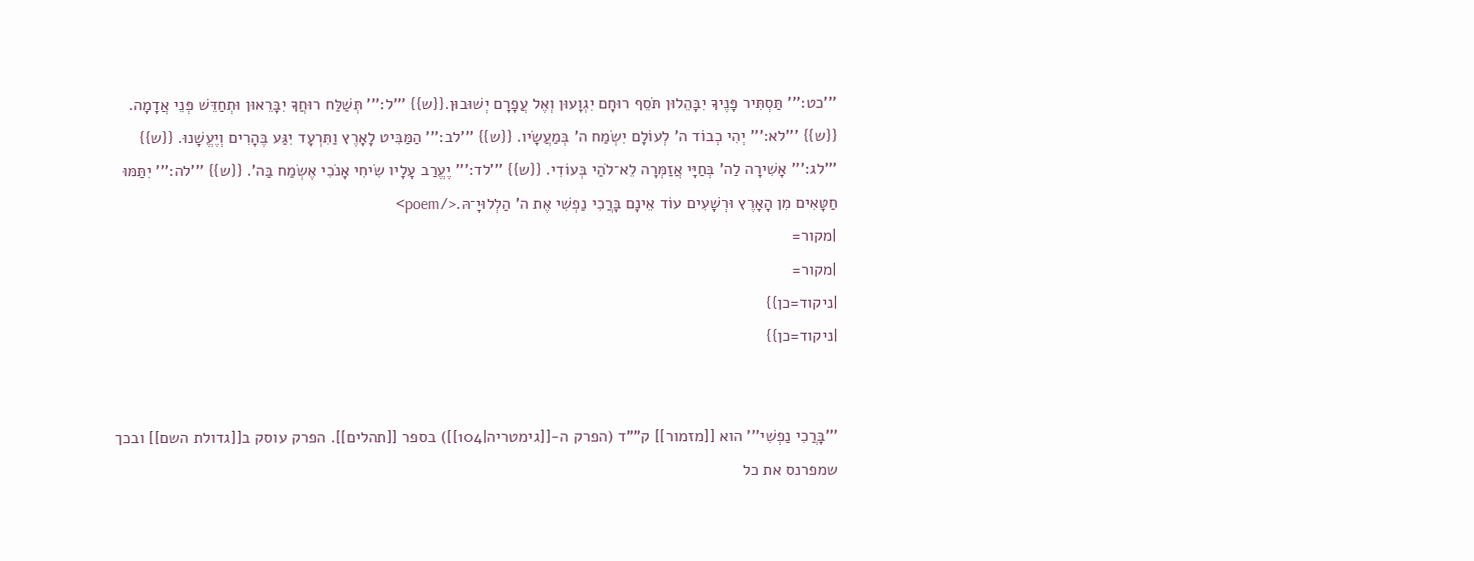'''כט:''' תַּסְתִּיר פָּנֶיךָ יִבָּהֵלוּן תֹּסֵף רוּחָם יִגְוָעוּן וְאֶל עֲפָרָם יְשׁוּבוּן.{{ש}} '''ל:''' תְּשַׁלַּח רוּחֲךָ יִבָּרֵאוּן וּתְחַדֵּשׁ פְּנֵי אֲדָמָה. {{ש}} '''לא:''' יְהִי כְבוֹד ה' לְעוֹלָם יִשְׂמַח ה' בְּמַעֲשָׂיו. {{ש}} '''לב:''' הַמַּבִּיט לָאָרֶץ וַתִּרְעָד יִגַּע בֶּהָרִים וְיֶעֱשָׁנוּ. {{ש}} '''לג:''' אָשִׁירָה לַה' בְּחַיָּי אֲזַמְּרָה לֵא־לֹהַי בְּעוֹדִי. {{ש}} '''לד:''' יֶעֱרַב עָלָיו שִׂיחִי אָנֹכִי אֶשְׂמַח בַּה'. {{ש}} '''לה:''' יִתַּמּוּ חַטָּאִים מִן הָאָרֶץ וּרְשָׁעִים עוֹד אֵינָם בָּרֲכִי נַפְשִׁי אֶת ה' הַלְלוּיָ־הּ.</poem>
|מקור=
|מקור=
|ניקוד=כן}}
|ניקוד=כן}}


'''בָּרֲכִי נַפְשִׁי''' הוא [[מזמור]] ק""ד (הפרק ה-[[גימטריה|104]]) בספר [[תהלים]]. הפרק עוסק ב[[גדולת השם]] ובכך שמפרנס את כל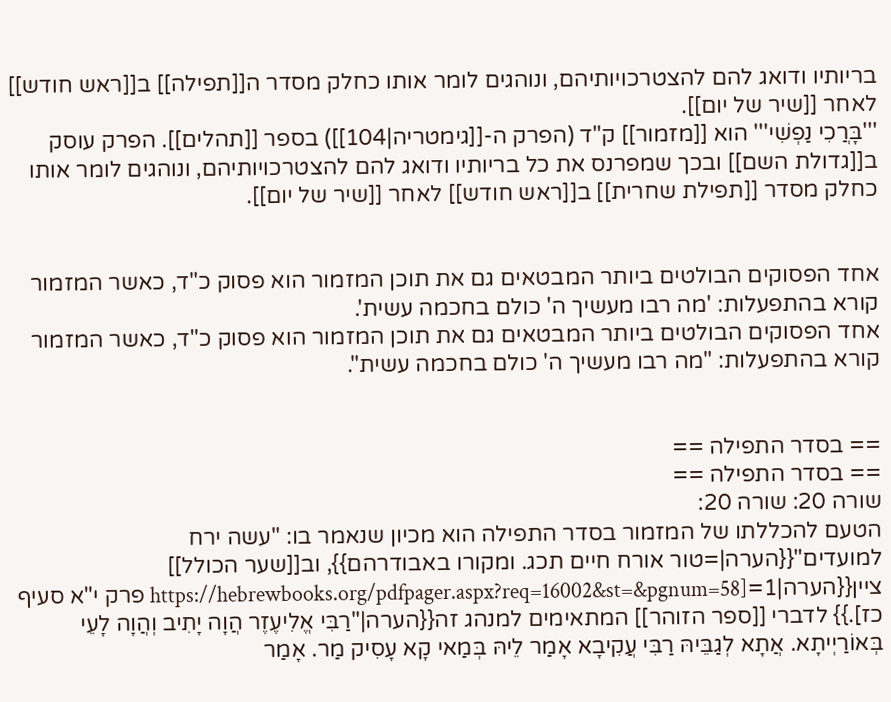בריותיו ודואג להם להצטרכויותיהם, ונוהגים לומר אותו כחלק מסדר ה[[תפילה]] ב[[ראש חודש]] לאחר [[שיר של יום]].
'''בָּרֲכִי נַפְשִׁי''' הוא [[מזמור]] ק"ד (הפרק ה-[[גימטריה|104]]) בספר [[תהלים]]. הפרק עוסק ב[[גדולת השם]] ובכך שמפרנס את כל בריותיו ודואג להם להצטרכויותיהם, ונוהגים לומר אותו כחלק מסדר [[תפילת שחרית]] ב[[ראש חודש]] לאחר [[שיר של יום]].


אחד הפסוקים הבולטים ביותר המבטאים גם את תוכן המזמור הוא פסוק כ"ד, כאשר המזמור קורא בהתפעלות: 'מה רבו מעשיך ה' כולם בחכמה עשית'.
אחד הפסוקים הבולטים ביותר המבטאים גם את תוכן המזמור הוא פסוק כ"ד, כאשר המזמור קורא בהתפעלות: "מה רבו מעשיך ה' כולם בחכמה עשית".


== בסדר התפילה ==
== בסדר התפילה ==
שורה 20: שורה 20:
הטעם להכללתו של המזמור בסדר התפילה הוא מכיון שנאמר בו: "עשה ירח למועדים"{{הערה|=טור אורח חיים תכג. ומקורו באבודרהם}}, וב[[שער הכולל]] ציין{{הערה|1=[https://hebrewbooks.org/pdfpager.aspx?req=16002&st=&pgnum=58 פרק י"א סעיף כז].}} לדברי [[ספר הזוהר]] המתאימים למנהג זה{{הערה|"רַבִּי אֱלִיעֶזֶר הֲוָה יָתִיב וְהֲוָה לָעֵי בְּאוֹרַיְיתָא. אֲתָא לְגַבֵּיהּ רַבִּי עֲקִיבָא אָמַר לֵיהּ בְּמַאי קָא עָסִיק מַר. אָמַר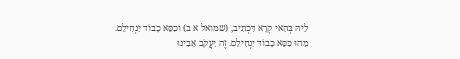לֵיהּ בְּהַאי קְרָא דִּכְתִיב, (שמואל א ב) וכִסֵּא כָבוֹד יַנְחִילֵם. מַהוּ כִּסֵּא כָבוֹד יַנְחִילֵם. זֶה יַעֲקֹב אָבִינוּ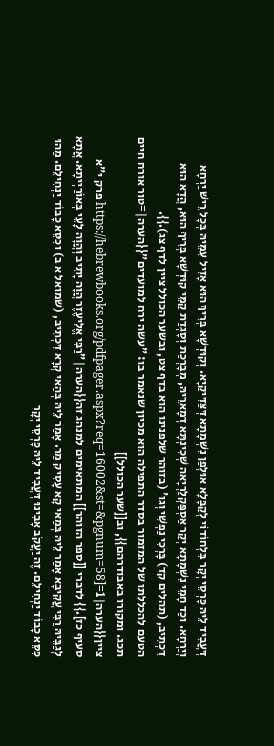דְּעֲבִיד לֵיהּ כָּרְסֵי יְקָר בִּלְחוֹדוֹי לְקַבָּלָא אוּלְפַן נִשְׁמָתָא דְּצַּדִּיקַיָא. וְקוּדְשָׁא בְּרִיךְ הוּא אָזִיל עִמֵּיהּ בְּכָל רֵישׁ יַרְחָא וְיַרְחָא. וכַד חָמֵי נִשְׁמָתָא יְקַר אַסְפַּקְלַרְיָאה שְׁכִינְתָּא דְמָארֵיהּ, מְבָרְכַת וְסָגְדַת קַמֵּי קוּדְשָׁא בְּרִיךְ הוּא, הֲדָא הוּא דִכְתִיב, (תהלים קד) בָּרְכִי נַפְשִׁי וְגו' (בזוהר שלפנינו הוא בדף צט, ובשער הכולל ציין לדף צג).}}.
הטעם להכללתו של המזמור בסדר התפילה הוא מכיון שנאמר בו: "עשה ירח למועדים"{{הערה|=טור אורח חיים תכג. ומקורו באבודרהם}}, וב[[שער הכולל]] ציין{{הערה|1=[https://hebrewbooks.org/pdfpager.aspx?req=16002&st=&pgnum=58 פרק י"א סעיף כז].}} לדברי [[ספר הזוהר]] המתאימים למנהג זה{{הערה|"רַבִּי אֱלִיעֶזֶר הֲוָה יָתִיב וְהֲוָה לָעֵי בְּאוֹרַיְיתָא. אֲתָא לְגַבֵּיהּ רַבִּי עֲקִיבָא אָמַר לֵיהּ בְּמַאי קָא עָסִיק מַר. אָמַר לֵיהּ בְּהַאי קְרָא דִּכְתִיב, (שמואל א ב) וכִסֵּא כָבוֹד יַנְחִילֵם. מַהוּ כִּסֵּא כָבוֹד יַנְחִילֵם. זֶה יַעֲקֹב אָבִינוּ דְּעֲבִיד לֵיהּ כָּרְסֵי יְקָר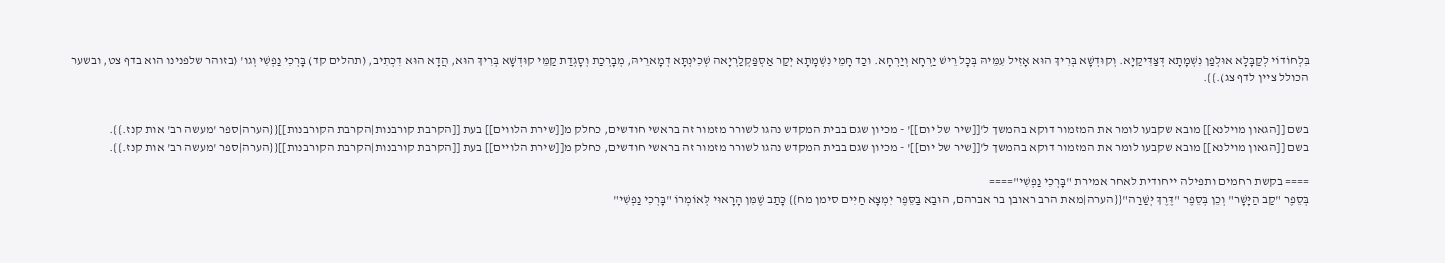בִּלְחוֹדוֹי לְקַבָּלָא אוּלְפַן נִשְׁמָתָא דְּצַּדִּיקַיָא. וְקוּדְשָׁא בְּרִיךְ הוּא אָזִיל עִמֵּיהּ בְּכָל רֵישׁ יַרְחָא וְיַרְחָא. וכַד חָמֵי נִשְׁמָתָא יְקַר אַסְפַּקְלַרְיָאה שְׁכִינְתָּא דְמָארֵיהּ, מְבָרְכַת וְסָגְדַת קַמֵּי קוּדְשָׁא בְּרִיךְ הוּא, הֲדָא הוּא דִכְתִיב, (תהלים קד) בָּרְכִי נַפְשִׁי וְגו' (בזוהר שלפנינו הוא בדף צט, ובשער הכולל ציין לדף צג).}}.


בשם [[הגאון מוילנא]] מובא שקבעו לומר את המזמור דוקא בהמשך ל'[[שיר של יום]]' - מכיון שגם בבית המקדש נהגו לשורר מזמור זה בראשי חודשים, כחלק מ[[שירת הלווים]] בעת [[הקרבת קורבנות|הקרבת הקורבנות]]{{הערה|ספר 'מעשה רב' אות קנז.}}.
בשם [[הגאון מוילנא]] מובא שקבעו לומר את המזמור דוקא בהמשך ל'[[שיר של יום]]' - מכיון שגם בבית המקדש נהגו לשורר מזמור זה בראשי חודשים, כחלק מ[[שירת הלויים]] בעת [[הקרבת קורבנות|הקרבת הקורבנות]]{{הערה|ספר 'מעשה רב' אות קנז.}}.

==== בקשת רחמים ותפילה ייחודית לאחר אמירת "בָּרְכִי נַפְשִׁי"====
בְּסֵפֶר "קַב הַיָּשָׁר" וְכֵן בְּסֵפֶר "דֶּרֶךְ יְּשַׁרַה"{{הערה|מאת הרב ראובן בר אברהם, הוּבַא בַּסֵּפֶר יִמְצָא חַיִּים סימן מח}} כָּתַב שֶׁמִּן הָרָאוּי לְּאוֹמְרוֹ "בָּרְכִי נַפְשִׁי"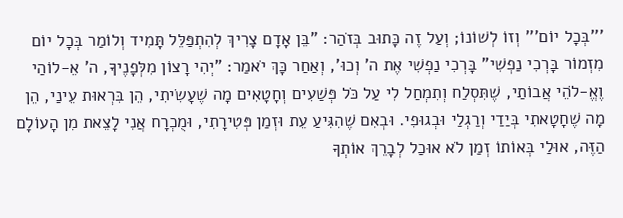'''בְּכָל יוֹם''' וְזוֹ לְשׁוֹנוֹ; וְעַל זֶה כָּתוּב בְּזֹהַר: "בֵּן אָדָם צָרִיךְ לְהִתְפַּלֵּל תָּמִיד וְלוֹמַר בְּכָל יוֹם מִזְמוֹר בָּרְכִי נַפְשִׁי" בָּרְכִי נַפְשִׁי אֶת ה' וְכוּ', וְאַחַר כָּךְ יֹאמַר: "יְהִי רָצוֹן מִלְּפָנֶיךָ, ה' אֵ-לוֹהַי וֶאֱ-לֹהֵי אֲבוֹתַי, שֶׁתִּסְלַח וְתִמְחַל לִי עַל כֹּל פְּשַׁעִים וְחָטָאִים מָה שֶׁעָשִׂיתִי, הֵן בִּרְאוּת עֵינַי, הֵן מָה שֶׁחָטָאתִי בְּיַדַי וְרַגְלַי וּבְגוּפִי. וּבְאִם שֶׁהִגִּיעַ עֵת וּזְמַן פְּטִירָתִי, וּמֻכְרָח אֲנִי לָצֵאת מִן הָעוֹלָם הַזֶּה, אוּלַי בְּאוֹתוֹ זְמַן לֹא אוּכַל לְבָרֵךְ אוֹתְךָ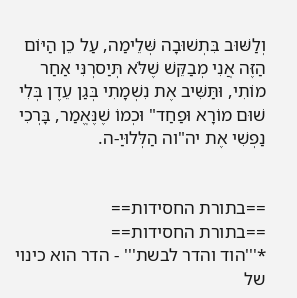וְלַשּׁוּב בִּתְשׁוּבָה שְּׁלֵימַה, עַל כֵן הַיּוֹם הַזֶּה אֲנִי מְבַקֵּשׁ שֶׁלֹּא תְּיַסרְנִּי אַחַר מוֹתִי, וּתַּשִּׁיב אֶת נִשְׁמָתִי בְּגַן עֵדֶן בְּלִי שׁוּם מוֹרָא וּפַחַד" וּכְמוֹ שֶׁנֶּאֱמַר, בָּרְכִי נַפְשִׁי אֶת יה"וה הַלְּלוּיַ-ה.


==בתורת החסידות==
==בתורת החסידות==
*'''הוד והדר לבשת''' - הדר הוא כינוי של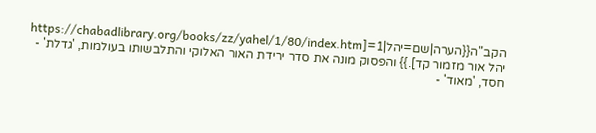הקב"ה{{הערה|שם=יהל|1=[https://chabadlibrary.org/books/zz/yahel/1/80/index.htm יהל אור מזמור קד].}} והפסוק מונה את סדר ירידת האור האלוקי והתלבשותו בעולמות, 'גדלת' - חסד, 'מאוד' -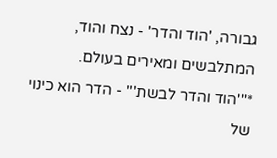גבורה, 'הוד והדר' - נצח והוד, המתלבשים ומאירים בעולם.
*'''הוד והדר לבשת''' - הדר הוא כינוי של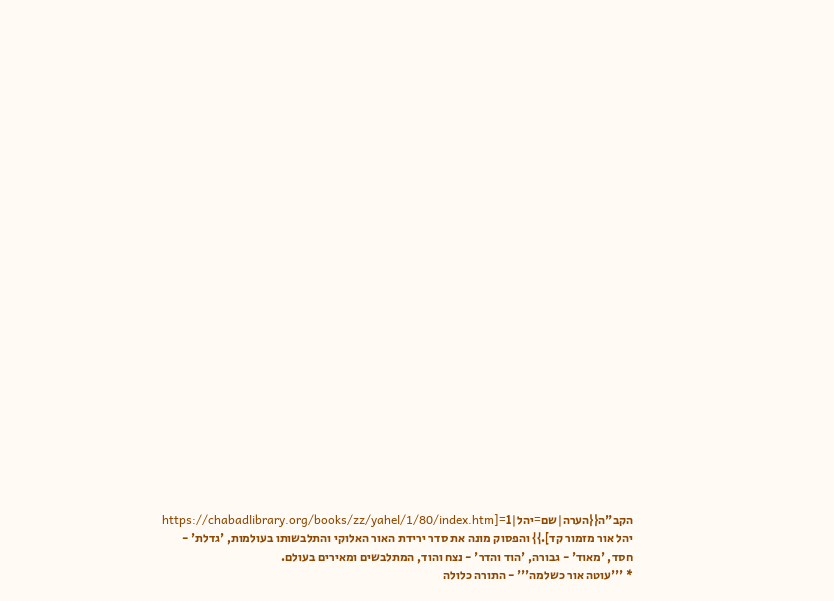הקב"ה{{הערה|שם=יהל|1=[https://chabadlibrary.org/books/zz/yahel/1/80/index.htm יהל אור מזמור קד].}} והפסוק מונה את סדר ירידת האור האלוקי והתלבשותו בעולמות, 'גדלת' - חסד, 'מאוד' - גבורה, 'הוד והדר' - נצח והוד, המתלבשים ומאירים בעולם.
* '''עוטה אור כשלמה''' - התורה כלולה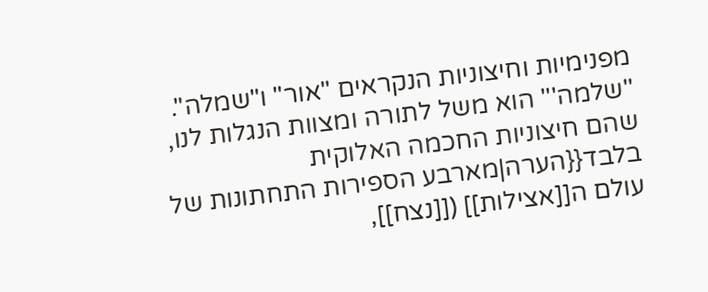מפנימיות וחיצוניות הנקראים "אור" ו"שמלה". ''שלמה''' הוא משל לתורה ומצוות הנגלות לנו, שהם חיצוניות החכמה האלוקית בלבד{{הערה|מארבע הספירות התחתונות של עולם ה[[אצילות]] ([[נצח]],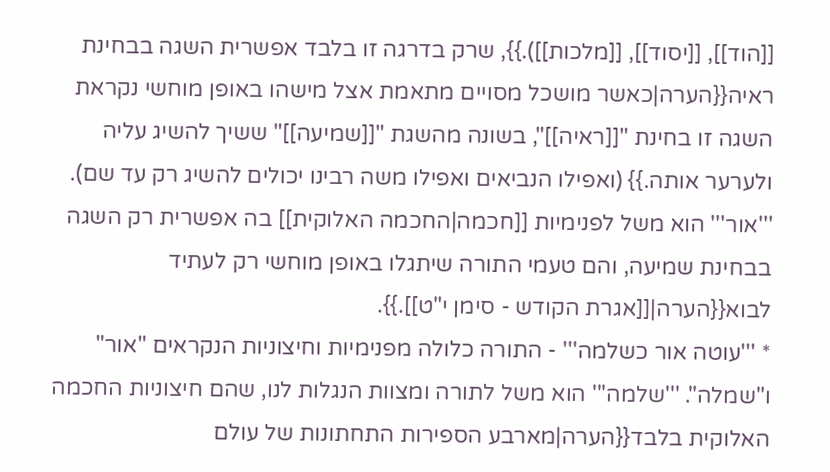[[הוד]], [[יסוד]], [[מלכות]]).}}, שרק בדרגה זו בלבד אפשרית השגה בבחינת ראיה{{הערה|כאשר מושכל מסויים מתאמת אצל מישהו באופן מוחשי נקראת השגה זו בחינת "[[ראיה]]", בשונה מהשגת "[[שמיעה]]" ששיך להשיג עליה ולערער אותה.}} (ואפילו הנביאים ואפילו משה רבינו יכולים להשיג רק עד שם). '''אור''' הוא משל לפנימיות [[חכמה|החכמה האלוקית]] בה אפשרית רק השגה בבחינת שמיעה, והם טעמי התורה שיתגלו באופן מוחשי רק לעתיד לבוא{{הערה|[[אגרת הקודש - סימן י"ט]].}}.
* '''עוטה אור כשלמה''' - התורה כלולה מפנימיות וחיצוניות הנקראים "אור" ו"שמלה". '''שלמה''' הוא משל לתורה ומצוות הנגלות לנו, שהם חיצוניות החכמה האלוקית בלבד{{הערה|מארבע הספירות התחתונות של עולם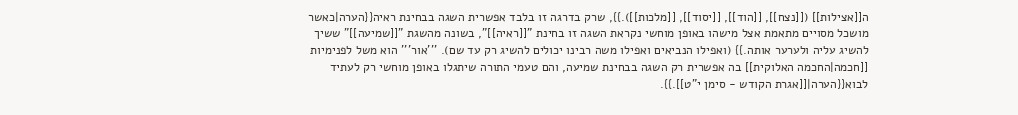ה[[אצילות]] ([[נצח]], [[הוד]], [[יסוד]], [[מלכות]]).}}, שרק בדרגה זו בלבד אפשרית השגה בבחינת ראיה{{הערה|כאשר מושכל מסויים מתאמת אצל מישהו באופן מוחשי נקראת השגה זו בחינת "[[ראיה]]", בשונה מהשגת "[[שמיעה]]" ששיך להשיג עליה ולערער אותה.}} (ואפילו הנביאים ואפילו משה רבינו יכולים להשיג רק עד שם). '''אור''' הוא משל לפנימיות [[חכמה|החכמה האלוקית]] בה אפשרית רק השגה בבחינת שמיעה, והם טעמי התורה שיתגלו באופן מוחשי רק לעתיד לבוא{{הערה|[[אגרת הקודש - סימן י"ט]].}}.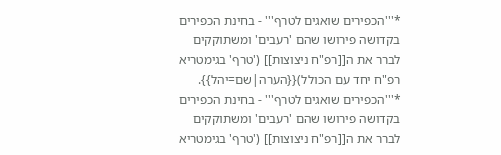*'''הכפירים שואגים לטרף''' - בחינת הכפירים בקדושה פירושו שהם 'רעבים' ומשתוקקים לברר את ה[[רפ"ח ניצוצות]] ('טרף' בגימטריא רפ"ח יחד עם הכולל){{הערה|שם=יהל}}.
*'''הכפירים שואגים לטרף''' - בחינת הכפירים בקדושה פירושו שהם 'רעבים' ומשתוקקים לברר את ה[[רפ"ח ניצוצות]] ('טרף' בגימטריא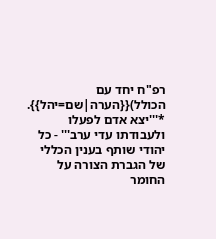רפ"ח יחד עם הכולל){{הערה|שם=יהל}}.
*'''יצא אדם לפעלו ולעבודתו עדי ערב''' - כל יהודי שותף בענין הכללי של הגברת הצורה על החומר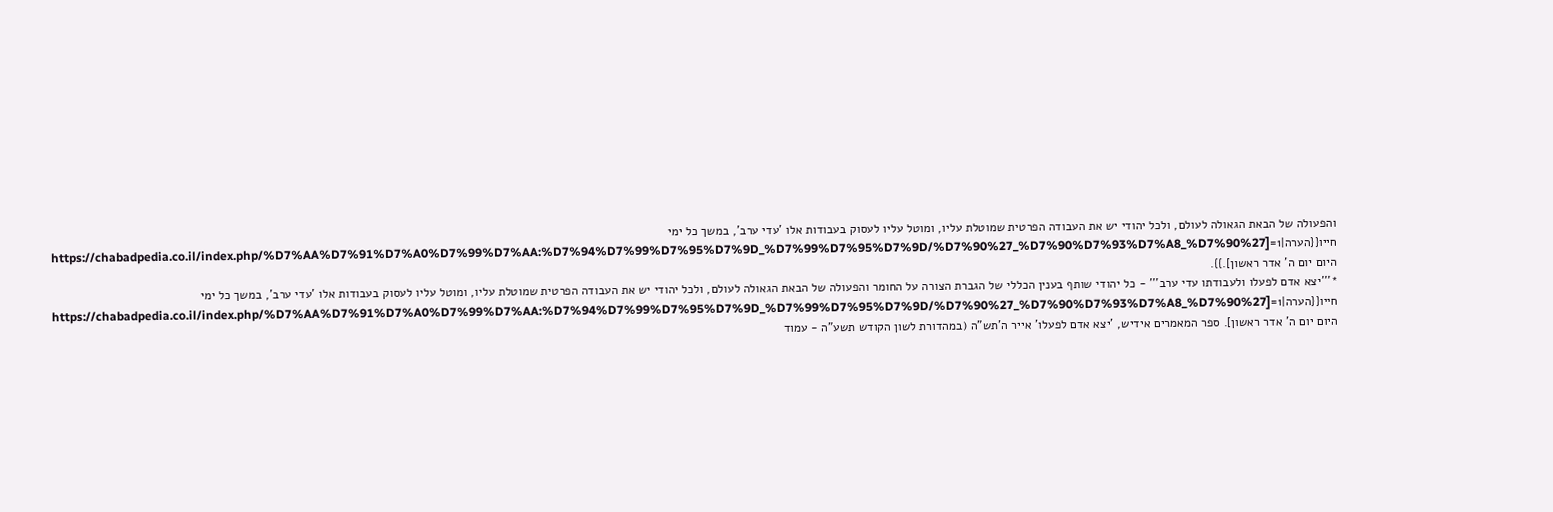והפעולה של הבאת הגאולה לעולם, ולכל יהודי יש את העבודה הפרטית שמוטלת עליו, ומוטל עליו לעסוק בעבודות אלו 'עדי ערב', במשך כל ימי חייו{{הערה|1=[https://chabadpedia.co.il/index.php/%D7%AA%D7%91%D7%A0%D7%99%D7%AA:%D7%94%D7%99%D7%95%D7%9D_%D7%99%D7%95%D7%9D/%D7%90%27_%D7%90%D7%93%D7%A8_%D7%90%27 היום יום ה' אדר ראשון].}}.
*'''יצא אדם לפעלו ולעבודתו עדי ערב''' - כל יהודי שותף בענין הכללי של הגברת הצורה על החומר והפעולה של הבאת הגאולה לעולם, ולכל יהודי יש את העבודה הפרטית שמוטלת עליו, ומוטל עליו לעסוק בעבודות אלו 'עדי ערב', במשך כל ימי חייו{{הערה|1=[https://chabadpedia.co.il/index.php/%D7%AA%D7%91%D7%A0%D7%99%D7%AA:%D7%94%D7%99%D7%95%D7%9D_%D7%99%D7%95%D7%9D/%D7%90%27_%D7%90%D7%93%D7%A8_%D7%90%27 היום יום ה' אדר ראשון]. ספר המאמרים אידיש, 'יצא אדם לפעלו' אייר ה'תש"ה (במהדורת לשון הקודש תשע"ה - עמוד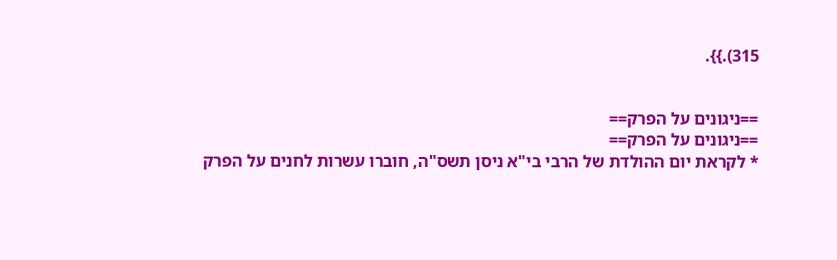315).}}.


==ניגונים על הפרק==
==ניגונים על הפרק==
* לקראת יום ההולדת של הרבי בי"א ניסן תשס"ה, חוברו עשרות לחנים על הפרק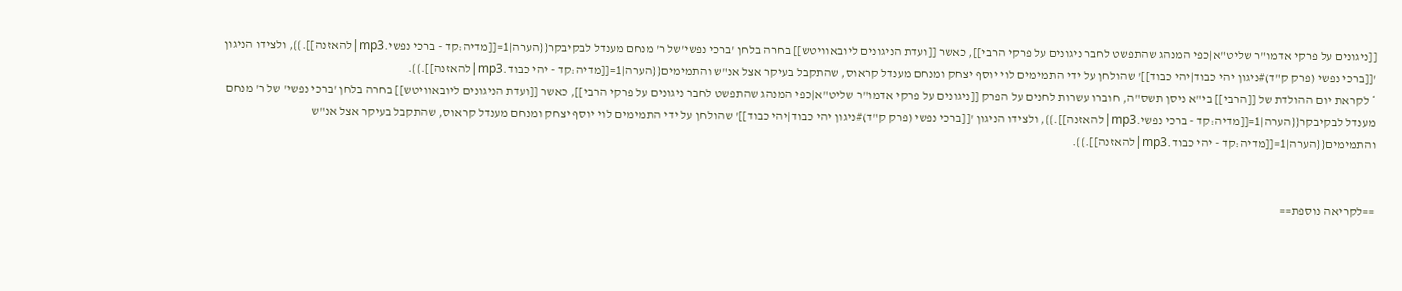[[ניגונים על פרקי אדמו"ר שליט"א|כפי המנהג שהתפשט לחבר ניגונים על פרקי הרבי]], כאשר [[ועדת הניגונים ליובאוויטש]] בחרה בלחן 'ברכי נפשי'של ר' מנחם מענדל לבקיבקר{{הערה|1=[[מדיה:קד - ברכי נפשי.mp3|להאזנה]].}}, ולצידו הניגון '[[ברכי נפשי (פרק ק"ד)#ניגון יהי כבוד|יהי כבוד]]' שהולחן על ידי התמימים לוי יוסף יצחק ומנחם מענדל קראוס, שהתקבל בעיקר אצל אנ"ש והתמימים{{הערה|1=[[מדיה:קד - יהי כבוד.mp3|להאזנה]].}}.
* לקראת יום ההולדת של [[הרבי]] בי"א ניסן תשס"ה, חוברו עשרות לחנים על הפרק [[ניגונים על פרקי אדמו"ר שליט"א|כפי המנהג שהתפשט לחבר ניגונים על פרקי הרבי]], כאשר [[ועדת הניגונים ליובאוויטש]] בחרה בלחן 'ברכי נפשי' של ר' מנחם מענדל לבקיבקר{{הערה|1=[[מדיה:קד - ברכי נפשי.mp3|להאזנה]].}}, ולצידו הניגון '[[ברכי נפשי (פרק ק"ד)#ניגון יהי כבוד|יהי כבוד]]' שהולחן על ידי התמימים לוי יוסף יצחק ומנחם מענדל קראוס, שהתקבל בעיקר אצל אנ"ש והתמימים{{הערה|1=[[מדיה:קד - יהי כבוד.mp3|להאזנה]].}}.


==לקריאה נוספת==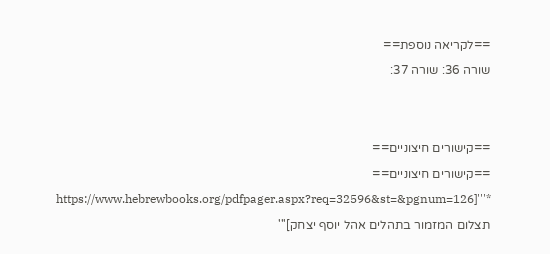==לקריאה נוספת==
שורה 36: שורה 37:


==קישורים חיצוניים==
==קישורים חיצוניים==
*'''[https://www.hebrewbooks.org/pdfpager.aspx?req=32596&st=&pgnum=126 תצלום המזמור בתהלים אהל יוסף יצחק]'''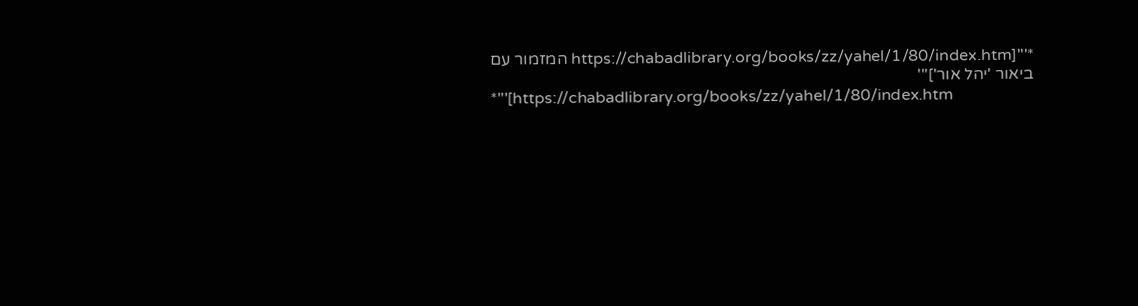*'''[https://chabadlibrary.org/books/zz/yahel/1/80/index.htm המזמור עם ביאור 'יהל אור']'''
*'''[https://chabadlibrary.org/books/zz/yahel/1/80/index.htm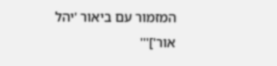המזמור עם ביאור 'יהל אור']'''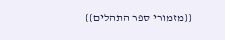{{מזמורי ספר התהלים}}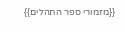{{מזמורי ספר התהלים}}